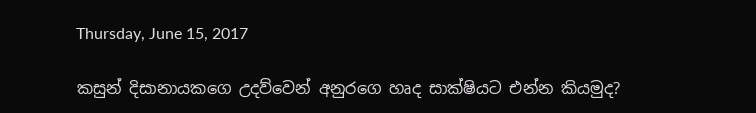Thursday, June 15, 2017

කසුන් දිසානායකගෙ උදව්වෙන් අනුරගෙ හෘද සාක්ෂියට එන්න කියමුද?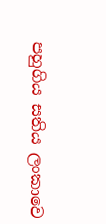පහුගිය සතිය ලංකාවෙ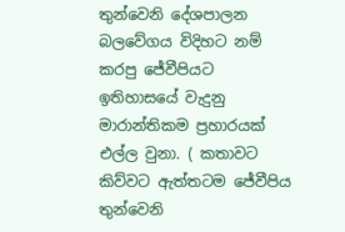තුන්වෙනි දේශපාලන බලවේගය විදිහට නම් කරපු ජේවීපියට ඉතිහාසයේ වැදුනු මාරාන්තිකම ප්‍රහාරයක් එල්ල වුනා. ( කතාවට කිව්වට ඇත්තටම ජේවීපිය තුන්වෙනි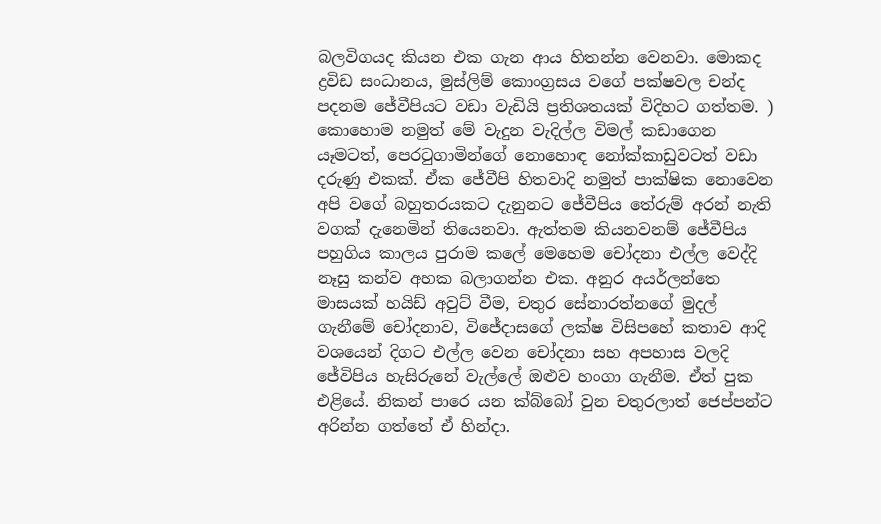බලවිගයද කියන එක ගැන ආය හිතන්න වෙනවා. මොකද ද්‍රවිඩ සංධානය, මුස්ලිම් කොංග්‍රසය වගේ පක්ෂවල චන්ද පදනම ජේවීපියට වඩා වැඩියි ප්‍රතිශතයක් විදිහට ගත්තම. ) කොහොම නමුත් මේ වැදුන වැදිල්ල විමල් කඩාගෙන යෑමටත්, පෙරටුගාමින්ගේ නොහොඳ නෝක්කාඩුවටත් වඩා දරුණු එකක්. ඒක ජේවීපි හිතවාදි නමුත් පාක්ෂික නොවෙන අපි වගේ බහුතරයකට දැනුනට ජේවීපිය තේරුම් අරන් නැති වගක් දැනෙමින් තියෙනවා. ඇත්තම කියනවනම් ජේවීපිය පහුගිය කාලය පුරාම කලේ මෙහෙම චෝදනා එල්ල වෙද්දි නෑසු කන්ව අහක බලාගන්න එක. අනුර අයර්ලන්තෙ මාසයක් හයිඩ් අවුට් වීම, චතුර සේනාරත්නගේ මුදල් ගැනීමේ චෝදනාව, විජේදාසගේ ලක්ෂ විසිපහේ කතාව ආදි වශයෙන් දිගට එල්ල වෙන චෝදනා සහ අපහාස වලදි ජේවිපිය හැසිරුනේ වැල්ලේ ඔළුව හංගා ගැනීම. ඒත් පුක එළියේ. නිකන් පාරෙ යන ක්බ්බෝ වුන චතුරලාත් ජෙප්පන්ට අරින්න ගත්තේ ඒ හින්දා.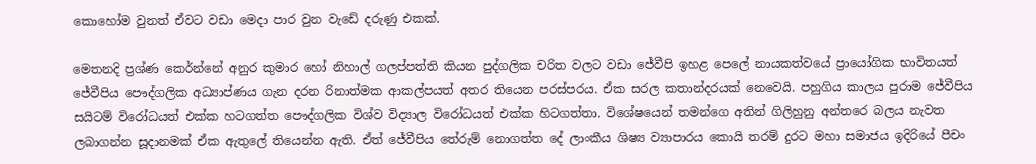කොහෝම වුනත් ඒවට වඩා මෙදා පාර වුන වැඩේ දරුණු එකක්.

මෙතනදි ප්‍රශ්ණ කෙර්න්නේ අනුර කුමාර හෝ නිහාල් ගලප්පත්ති කියන පුද්ගලික චරිත වලට වඩා ජේවීපි ඉහළ පෙලේ නායකත්වයේ ප්‍රායෝගික භාවිතයත් ජේවීපිය පෞද්ගලික අධ්‍යාප්ණය ගැන දරන රිනාත්මක ආකල්පයත් අතර තියෙන පරස්පරය. ඒක සරල කතාන්දරයක් නෙවෙයි. පහුගිය කාලය පුරාම ජේවීපිය සයිටම් විරෝධයත් එක්ක හටගත්ත පෞද්ගලික විශ්ව විද්‍යාල විරෝධයත් එක්ක හිටගත්තා. විශේෂයෙන් තමන්ගෙ අතින් ගිලිහුනු අන්තරෙ බලය නැවත ලබාගන්න සූදානමක් ඒක ඇතුලේ තියෙන්න ඇති. ඒත් ජේවීපිය තේරුම් නොගත්ත දේ ලාංකීය ශිෂ්‍ය ව්‍යාපාරය කොයි තරම් දුරට මහා සමාජය ඉදිරියේ පීචං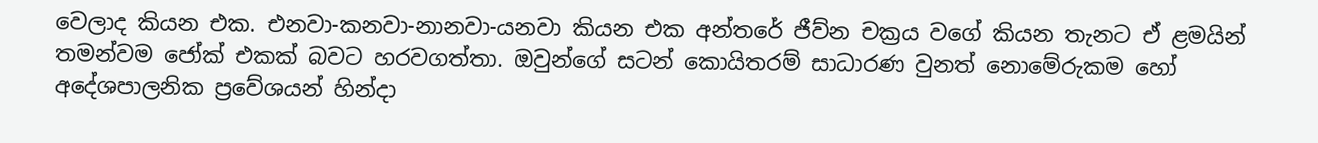වෙලාද කියන එක. එනවා-කනවා-නානවා-යනවා කියන එක අන්තරේ ජීව්න චක්‍රය වගේ කියන තැනට ඒ ළමයින් තමන්වම ජෝක් එකක් බවට හරවගත්තා. ඔවුන්ගේ සටන් කොයිතරම් සාධාරණ වුනත් නොමේරුකම හෝ අදේශපාලනික ප්‍රවේශයන් හින්දා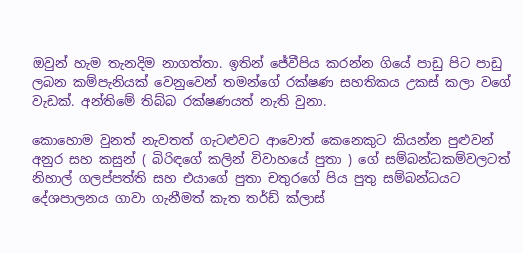ඔවුන් හැම තැනදිම නාගත්තා. ඉතින් ජේවීපිය කරන්න ගියේ පාඩු පිට පාඩු ලබන කම්පැනියක් වෙනුවෙන් තමන්ගේ රක්ෂණ සහතිකය උකස් කලා වගේ වැඩක්. අන්තිමේ තිබ්බ රක්ෂණයත් නැති වුනා.

කොහොම වුනත් නැවතත් ගැටළුවට ආවොත් කෙනෙකුට කියන්න පුළුවන් අනුර සහ කසුන් ( බිරිඳගේ කලින් විවාහයේ පුතා ) ගේ සම්බන්ධකම්වලටත් නිහාල් ගලප්පත්ති සහ එයාගේ පුතා චතුරගේ පිය පුතු සම්බන්ධයට දේශපාලනය ගාවා ගැනීමත් කැත තර්ඩ් ක්ලාස්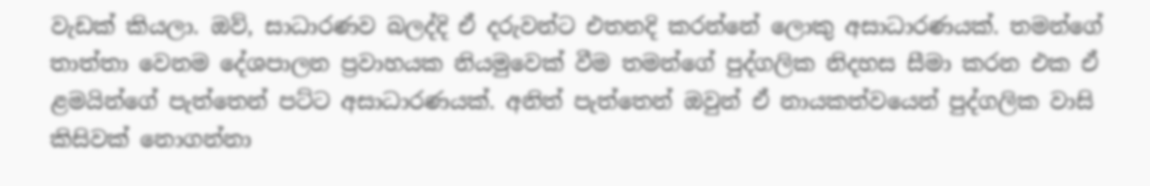වැඩක් කියලා. ඔව්, සාධාරණව බලද්දි ඒ දරුවන්ට එතනදි කරන්නේ ලොකු අසාධාරණයක්. තමන්ගේ තාත්තා වෙනම දේශපාලන ප්‍රවාහයක නියමුවෙක් වීම තමන්ගේ පුද්ගලික නිදහස සීමා කරන එක ඒ ළමයින්ගේ පැත්තෙන් පට්ට අසාධාරණයක්. අනිත් පැත්තෙන් ඔවුන් ඒ නායකත්වයෙන් පුද්ගලික වාසි කිසිවක් නොගන්නා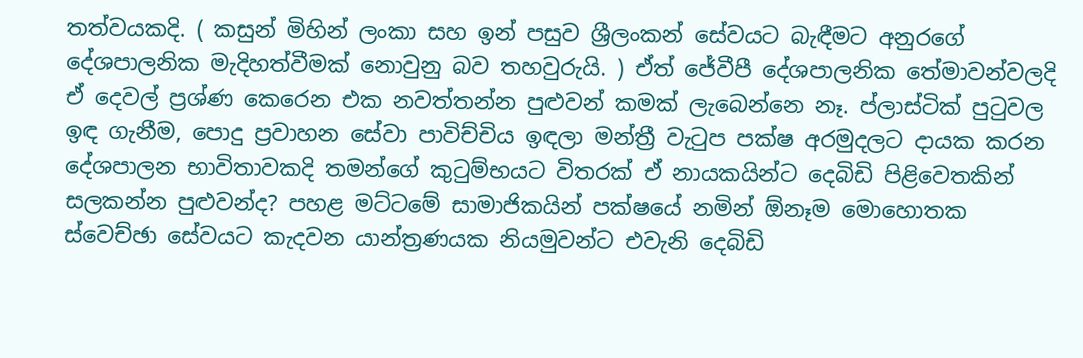තත්වයකදි. ( කසුන් මිහින් ලංකා සහ ඉන් පසුව ශ්‍රීලංකන් සේවයට බැඳීමට අනුරගේ දේශපාලනික මැදිහත්වීමක් නොවුනු බව තහවුරුයි. ) ඒත් ජේවීපී දේශපාලනික තේමාවන්වලදි ඒ දෙවල් ප්‍රශ්ණ කෙරෙන එක නවත්තන්න පුළුවන් කමක් ලැබෙන්නෙ නෑ. ප්ලාස්ටික් පුටුවල ඉඳ ගැනීම, පොදු ප්‍රවාහන සේවා පාවිච්චිය ඉඳලා මන්ත්‍රී වැටුප පක්ෂ අරමුදලට දායක කරන දේශපාලන භාවිතාවකදි තමන්ගේ කුටුම්භයට විතරක් ඒ නායකයින්ට දෙබිඩි පිළිවෙතකින් සලකන්න පුළුවන්ද? පහළ මට්ටමේ සාමාජිකයින් පක්ෂයේ නමින් ඕනෑම මොහොතක ස්වෙච්ඡා සේවයට කැදවන යාන්ත්‍රණයක නියමුවන්ට එවැනි දෙබිඩි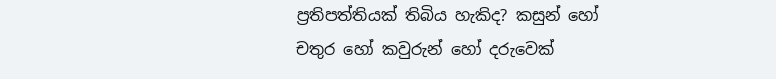ප්‍රතිපත්තියක් තිබිය හැකිද? කසුන් හෝ චතුර හෝ කවුරුන් හෝ දරුවෙක්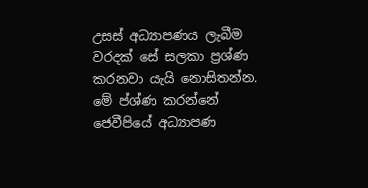උසස් අධ්‍යාපණය ලැබීම වරදක් සේ සලකා ප්‍රශ්ණ කරනවා යැයි නොසිතන්න. මේ ප්ශ්ණ කරන්නේ ජෙවීපියේ අධ්‍යාපණ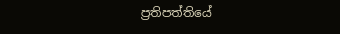ප්‍රතිපත්තියේ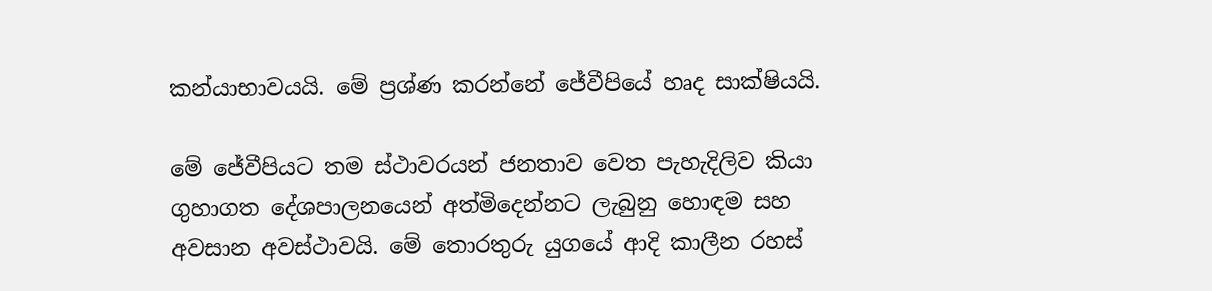කන්යාභාවයයි. මේ ප්‍රශ්ණ කරන්නේ ජේවීපියේ හෘද සාක්ෂියයි.

මේ ජේවීපියට තම ස්ථාවරයන් ජනතාව වෙත පැහැදිලිව කියා ගුහාගත දේශපාලනයෙන් අත්මිදෙන්නට ලැබුනු හොඳම සහ අවසාන අවස්ථාවයි. මේ තොරතුරු යුගයේ ආදි කාලීන රහස්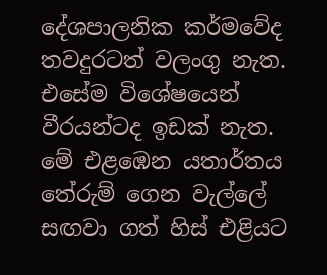දේශපාලනික කර්මවේද තවදුරටත් වලංගු නැත. එසේම විශේෂයෙන් වීරයන්ටද ඉඩක් නැත. මේ එළඹෙන යතාර්තය තේරුම් ගෙන වැල්ලේ සඟවා ගත් හිස් එළියට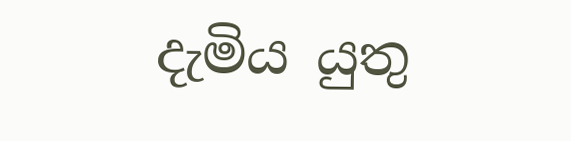දැමිය යුතු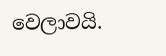වෙලාවයි.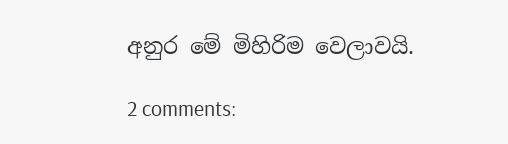අනුර මේ මිහිරිම වෙලාවයි.

2 comments: